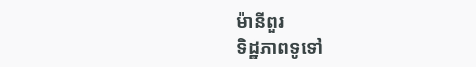ម៉ានីពួរ
ទិដ្ឋភាពទូទៅ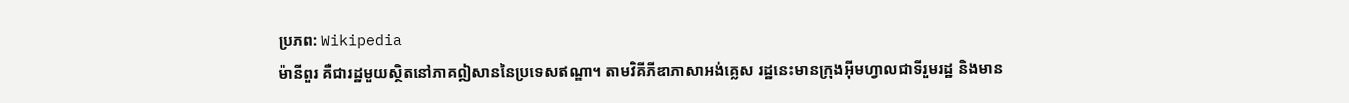ប្រភព: Wikipedia
ម៉ានីពួរ គឺជារដ្ឋមួយស្ថិតនៅភាគឦសាននៃប្រទេសឥណ្ឌា។ តាមវិគីភីឌាភាសាអង់គ្លេស រដ្ឋនេះមានក្រុងអ៊ីមហ្វាលជាទីរួមរដ្ឋ និងមាន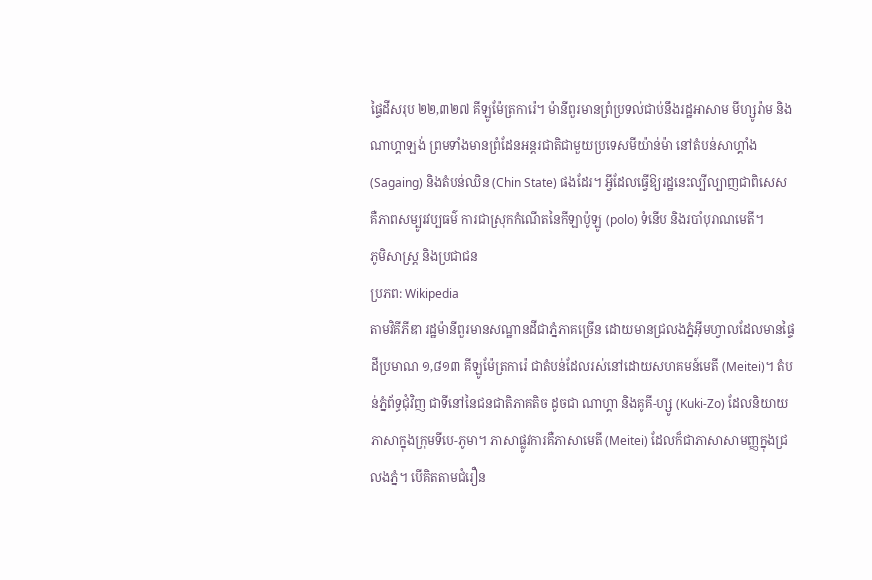ផ្ទៃដីសរុប ២២,៣២៧ គីឡូម៉ែត្រការ៉េ។ ម៉ានីពួរមានព្រំប្រទល់ជាប់នឹងរដ្ឋអាសាម មីហ្សូរ៉ាម និងណាហ្គាឡង់ ព្រមទាំងមានព្រំដែនអន្តរជាតិជាមួយប្រទេសមីយ៉ាន់ម៉ា នៅតំបន់សាហ្គាំង (Sagaing) និងតំបន់ឈិន (Chin State) ផងដែរ។ អ្វីដែលធ្វើឱ្យរដ្ឋនេះល្បីល្បាញជាពិសេស គឺភាពសម្បូរវប្បធម៌ ការជាស្រុកកំណើតនៃកីឡាប៉ូឡូ (polo) ទំនើប និងរបាំបុរាណមេតី។
ភូមិសាស្ត្រ និងប្រជាជន
ប្រភព: Wikipedia
តាមវិគីភីឌា រដ្ឋម៉ានីពួរមានសណ្ឋានដីជាភ្នំភាគច្រើន ដោយមានជ្រលងភ្នំអ៊ីមហ្វាលដែលមានផ្ទៃដីប្រមាណ ១,៨១៣ គីឡូម៉ែត្រការ៉េ ជាតំបន់ដែលរស់នៅដោយសហគមន៍មេតី (Meitei)។ តំបន់ភ្នំព័ទ្ធជុំវិញ ជាទីនៅនៃជនជាតិភាគតិច ដូចជា ណាហ្គា និងគូគី-ហ្សូ (Kuki-Zo) ដែលនិយាយភាសាក្នុងក្រុមទីបេ-ភូមា។ ភាសាផ្លូវការគឺភាសាមេតី (Meitei) ដែលក៏ជាភាសាសាមញ្ញក្នុងជ្រលងភ្នំ។ បើគិតតាមជំរឿន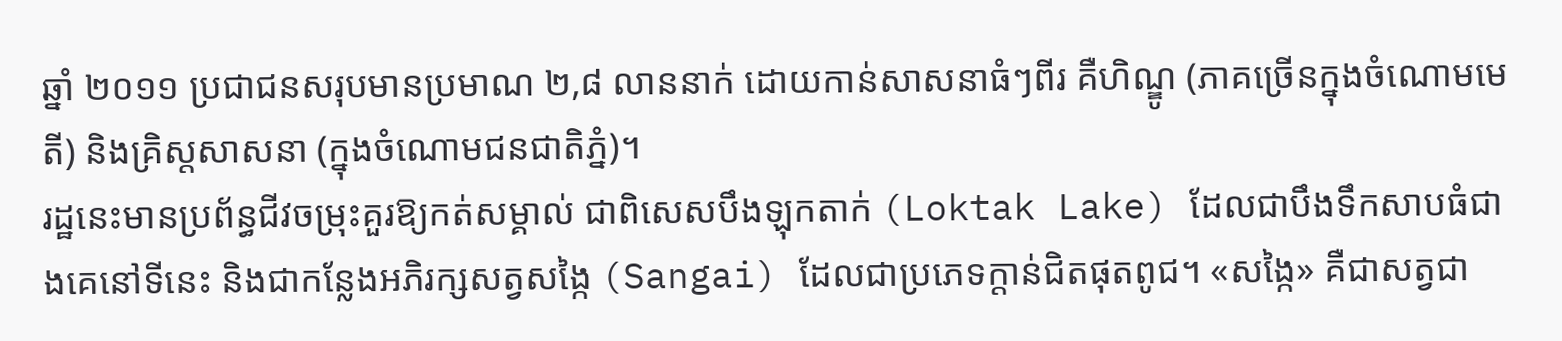ឆ្នាំ ២០១១ ប្រជាជនសរុបមានប្រមាណ ២,៨ លាននាក់ ដោយកាន់សាសនាធំៗពីរ គឺហិណ្ឌូ (ភាគច្រើនក្នុងចំណោមមេតី) និងគ្រិស្តសាសនា (ក្នុងចំណោមជនជាតិភ្នំ)។
រដ្ឋនេះមានប្រព័ន្ធជីវចម្រុះគួរឱ្យកត់សម្គាល់ ជាពិសេសបឹងឡុកតាក់ (Loktak Lake) ដែលជាបឹងទឹកសាបធំជាងគេនៅទីនេះ និងជាកន្លែងអភិរក្សសត្វសង្កៃ (Sangai) ដែលជាប្រភេទក្តាន់ជិតផុតពូជ។ «សង្កៃ» គឺជាសត្វជា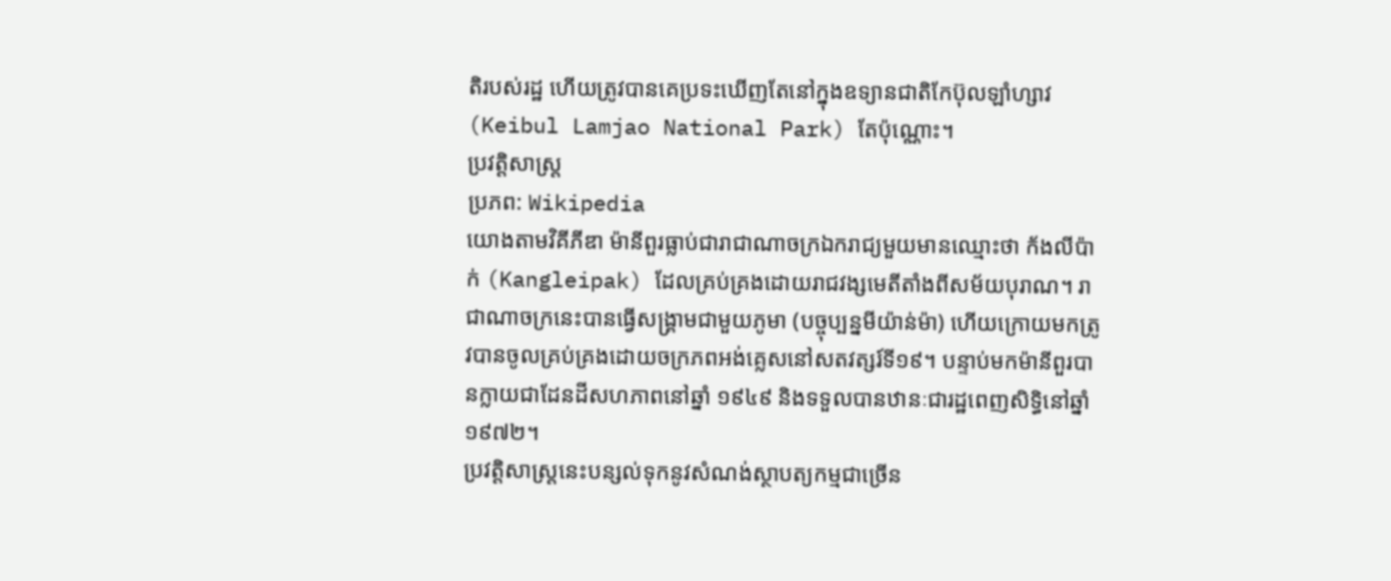តិរបស់រដ្ឋ ហើយត្រូវបានគេប្រទះឃើញតែនៅក្នុងឧទ្យានជាតិកែប៊ុលឡាំហ្សាវ (Keibul Lamjao National Park) តែប៉ុណ្ណោះ។
ប្រវត្តិសាស្ត្រ
ប្រភព: Wikipedia
យោងតាមវិគីភីឌា ម៉ានីពួរធ្លាប់ជារាជាណាចក្រឯករាជ្យមួយមានឈ្មោះថា ក័ងលីប៉ាក់ (Kangleipak) ដែលគ្រប់គ្រងដោយរាជវង្សមេតីតាំងពីសម័យបុរាណ។ រាជាណាចក្រនេះបានធ្វើសង្គ្រាមជាមួយភូមា (បច្ចុប្បន្នមីយ៉ាន់ម៉ា) ហើយក្រោយមកត្រូវបានចូលគ្រប់គ្រងដោយចក្រភពអង់គ្លេសនៅសតវត្សរ៍ទី១៩។ បន្ទាប់មកម៉ានីពួរបានក្លាយជាដែនដីសហភាពនៅឆ្នាំ ១៩៤៩ និងទទួលបានឋានៈជារដ្ឋពេញសិទ្ធិនៅឆ្នាំ ១៩៧២។
ប្រវត្តិសាស្ត្រនេះបន្សល់ទុកនូវសំណង់ស្ថាបត្យកម្មជាច្រើន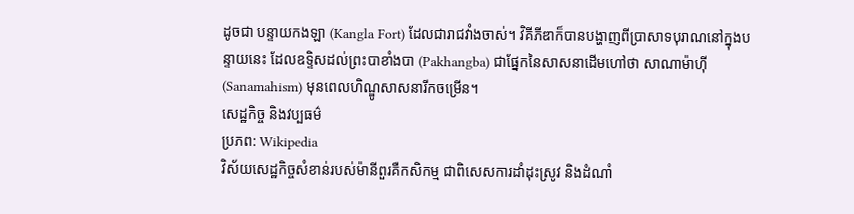ដូចជា បន្ទាយកងឡា (Kangla Fort) ដែលជារាជវាំងចាស់។ វិគីភីឌាក៏បានបង្ហាញពីប្រាសាទបុរាណនៅក្នុងបន្ទាយនេះ ដែលឧទ្ទិសដល់ព្រះបាខាំងបា (Pakhangba) ជាផ្នែកនៃសាសនាដើមហៅថា សាណាម៉ាហ៊ី (Sanamahism) មុនពេលហិណ្ឌូសាសនារីកចម្រើន។
សេដ្ឋកិច្ច និងវប្បធម៌
ប្រភព: Wikipedia
វិស័យសេដ្ឋកិច្ចសំខាន់របស់ម៉ានីពួរគឺកសិកម្ម ជាពិសេសការដាំដុះស្រូវ និងដំណាំ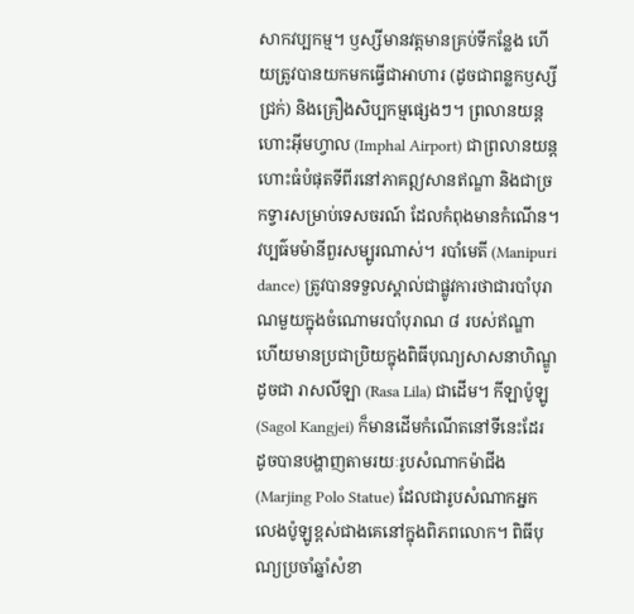សាកវប្បកម្ម។ ឫស្សីមានវត្តមានគ្រប់ទីកន្លែង ហើយត្រូវបានយកមកធ្វើជាអាហារ (ដូចជាពន្លកឫស្សីជ្រក់) និងគ្រឿងសិប្បកម្មផ្សេងៗ។ ព្រលានយន្តហោះអ៊ីមហ្វាល (Imphal Airport) ជាព្រលានយន្តហោះធំបំផុតទីពីរនៅភាគឦសានឥណ្ឌា និងជាច្រកទ្វារសម្រាប់ទេសចរណ៍ ដែលកំពុងមានកំណើន។
វប្បធ៌មម៉ានីពួរសម្បូរណាស់។ របាំមេតី (Manipuri dance) ត្រូវបានទទួលស្គាល់ជាផ្លូវការថាជារបាំបុរាណមួយក្នុងចំណោមរបាំបុរាណ ៨ របស់ឥណ្ឌា ហើយមានប្រជាប្រិយក្នុងពិធីបុណ្យសាសនាហិណ្ឌូដូចជា រាសលីឡា (Rasa Lila) ជាដើម។ កីឡាប៉ូឡូ (Sagol Kangjei) ក៏មានដើមកំណើតនៅទីនេះដែរ ដូចបានបង្ហាញតាមរយៈរូបសំណាកម៉ាជីង (Marjing Polo Statue) ដែលជារូបសំណាកអ្នកលេងប៉ូឡូខ្ពស់ជាងគេនៅក្នុងពិភពលោក។ ពិធីបុណ្យប្រចាំឆ្នាំសំខា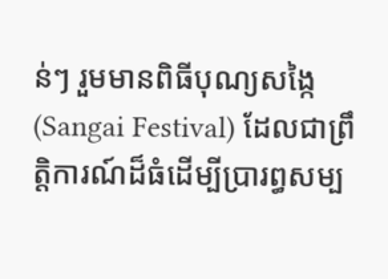ន់ៗ រួមមានពិធីបុណ្យសង្កៃ (Sangai Festival) ដែលជាព្រឹត្តិការណ៍ដ៏ធំដើម្បីប្រារព្ធសម្ប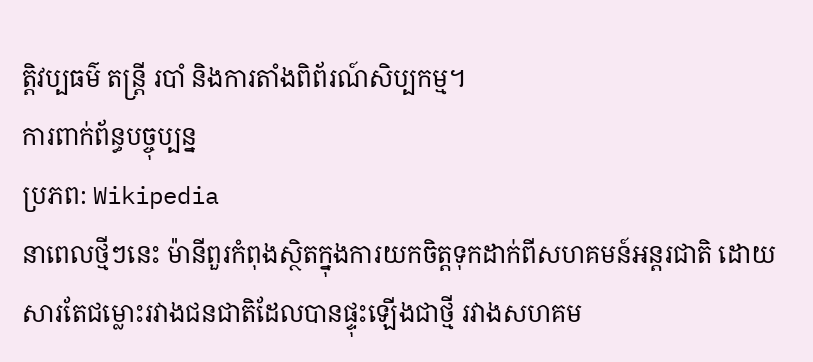ត្តិវប្បធម៌ តន្ត្រី របាំ និងការតាំងពិព័រណ៍សិប្បកម្ម។
ការពាក់ព័ន្ធបច្ចុប្បន្ន
ប្រភព: Wikipedia
នាពេលថ្មីៗនេះ ម៉ានីពួរកំពុងស្ថិតក្នុងការយកចិត្តទុកដាក់ពីសហគមន៍អន្តរជាតិ ដោយសារតែជម្លោះរវាងជនជាតិដែលបានផ្ទុះឡើងជាថ្មី រវាងសហគម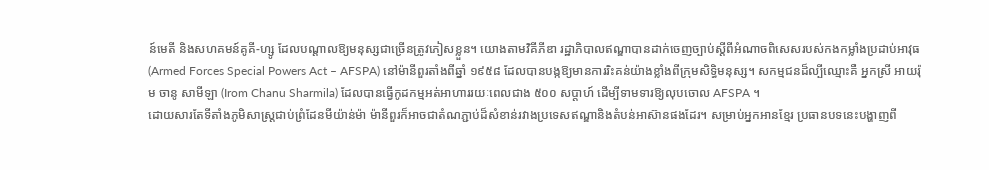ន៍មេតី និងសហគមន៍គូគី-ហ្សូ ដែលបណ្តាលឱ្យមនុស្សជាច្រើនត្រូវភៀសខ្លួន។ យោងតាមវិគីភីឌា រដ្ឋាភិបាលឥណ្ឌាបានដាក់ចេញច្បាប់ស្ដីពីអំណាចពិសេសរបស់កងកម្លាំងប្រដាប់អាវុធ (Armed Forces Special Powers Act – AFSPA) នៅម៉ានីពួរតាំងពីឆ្នាំ ១៩៥៨ ដែលបានបង្កឱ្យមានការរិះគន់យ៉ាងខ្លាំងពីក្រុមសិទ្ធិមនុស្ស។ សកម្មជនដ៏ល្បីឈ្មោះគឺ អ្នកស្រី អាយរ៉ុម ចានូ សាមីឡា (Irom Chanu Sharmila) ដែលបានធ្វើកូដកម្មអត់អាហាររយៈពេលជាង ៥០០ សប្តាហ៍ ដើម្បីទាមទារឱ្យលុបចោល AFSPA ។
ដោយសារតែទីតាំងភូមិសាស្ត្រជាប់ព្រំដែនមីយ៉ាន់ម៉ា ម៉ានីពួរក៏អាចជាតំណភ្ជាប់ដ៏សំខាន់រវាងប្រទេសឥណ្ឌានិងតំបន់អាស៊ានផងដែរ។ សម្រាប់អ្នកអានខ្មែរ ប្រធានបទនេះបង្ហាញពី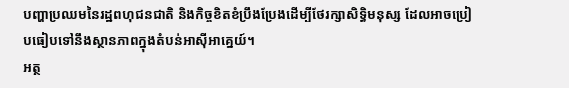បញ្ហាប្រឈមនៃរដ្ឋពហុជនជាតិ និងកិច្ចខិតខំប្រឹងប្រែងដើម្បីថែរក្សាសិទ្ធិមនុស្ស ដែលអាចប្រៀបធៀបទៅនឹងស្ថានភាពក្នុងតំបន់អាស៊ីអាគ្នេយ៍។
អត្ថ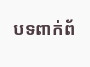បទពាក់ព័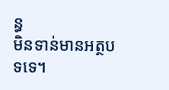ន្ធ
មិនទាន់មានអត្ថបទទេ។